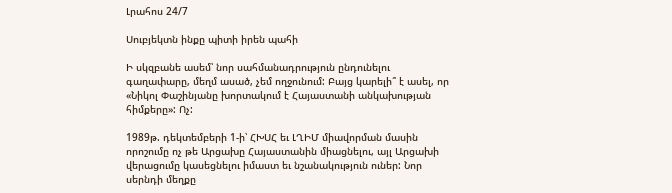Լրահոս 24/7

Սուբյեկտն ինքը պիտի իրեն պահի

Ի սկզբանե ասեմ՝ նոր սահմանադրություն ընդունելու գաղափարը, մեղմ ասած, չեմ ողջունում: Բայց կարելի՞ է ասել, որ «Նիկոլ Փաշինյանը խորտակում է Հայաստանի անկախության հիմքերը»: Ոչ:

1989թ. դեկտեմբերի 1-ի՝ ՀԽՍՀ եւ ԼՂԻՄ միավորման մասին որոշումը ոչ թե Արցախը Հայաստանին միացնելու, այլ Արցախի վերացումը կասեցնելու իմաստ եւ նշանակություն ուներ: Նոր սերնդի մեղքը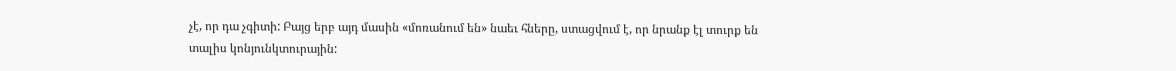չէ, որ դա չգիտի: Բայց երբ այդ մասին «մոռանում են» նաեւ հները, ստացվում է, որ նրանք էլ տուրք են տալիս կոնյունկտուրային: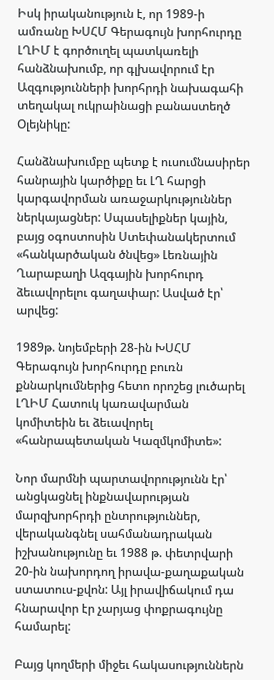Իսկ իրականություն է, որ 1989-ի ամռանը ԽՍՀՄ Գերագույն խորհուրդը ԼՂԻՄ է գործուղել պատկառելի հանձնախումբ, որ գլխավորում էր Ազգությունների խորհրդի նախագահի տեղակալ ուկրաինացի բանաստեղծ Օլեյնիկը:

Հանձնախումբը պետք է ուսումնասիրեր հանրային կարծիքը եւ ԼՂ հարցի կարգավորման առաջարկություններ ներկայացներ: Սպասելիքներ կային, բայց օգոստոսին Ստեփանակերտում «հանկարծական ծնվեց» Լեռնային Ղարաբաղի Ազգային խորհուրդ ձեւավորելու գաղափար: Ասված էր՝ արվեց:

1989թ. նոյեմբերի 28-ին ԽՍՀՄ Գերագույն խորհուրդը բուռն քննարկումներից հետո որոշեց լուծարել ԼՂԻՄ Հատուկ կառավարման կոմիտեին եւ ձեւավորել «հանրապետական Կազմկոմիտե»:

Նոր մարմնի պարտավորությունն էր՝ անցկացնել ինքնավարության մարզխորհրդի ընտրություններ, վերականգնել սահմանադրական իշխանությունը եւ 1988 թ. փետրվարի 20-ին նախորդող իրավա-քաղաքական ստատուս-քվոն: Այլ իրավիճակում դա հնարավոր էր չարյաց փոքրագույնը համարել:

Բայց կողմերի միջեւ հակասություններն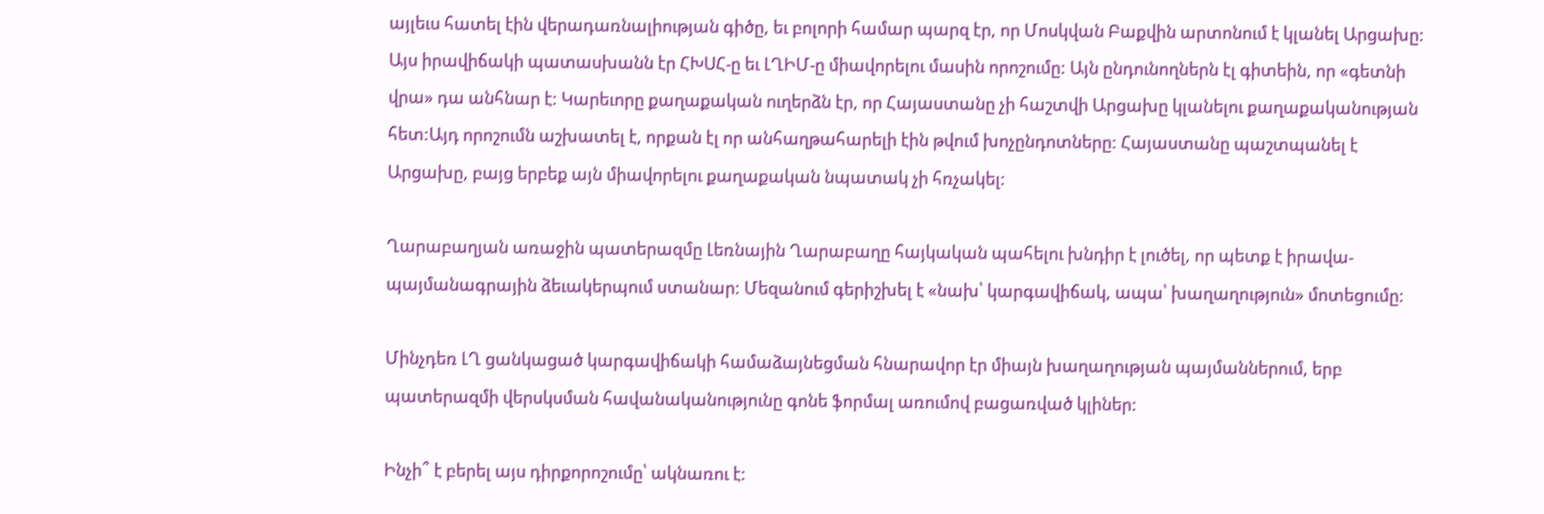այլեւս հատել էին վերադառնալիության գիծը, եւ բոլորի համար պարզ էր, որ Մոսկվան Բաքվին արտոնում է կլանել Արցախը: Այս իրավիճակի պատասխանն էր ՀԽՍՀ-ը եւ ԼՂԻՄ-ը միավորելու մասին որոշումը: Այն ընդունողներն էլ գիտեին, որ «գետնի վրա» դա անհնար է: Կարեւորը քաղաքական ուղերձն էր, որ Հայաստանը չի հաշտվի Արցախը կլանելու քաղաքականության հետ:Այդ որոշումն աշխատել է, որքան էլ որ անհաղթահարելի էին թվում խոչընդոտները: Հայաստանը պաշտպանել է Արցախը, բայց երբեք այն միավորելու քաղաքական նպատակ չի հռչակել:

Ղարաբաղյան առաջին պատերազմը Լեռնային Ղարաբաղը հայկական պահելու խնդիր է լուծել, որ պետք է իրավա-պայմանագրային ձեւակերպում ստանար: Մեզանում գերիշխել է «նախ՝ կարգավիճակ, ապա՝ խաղաղություն» մոտեցումը:

Մինչդեռ ԼՂ ցանկացած կարգավիճակի համաձայնեցման հնարավոր էր միայն խաղաղության պայմաններում, երբ պատերազմի վերսկսման հավանականությունը գոնե ֆորմալ առումով բացառված կլիներ:

Ինչի՞ է բերել այս դիրքորոշումը՝ ակնառու է: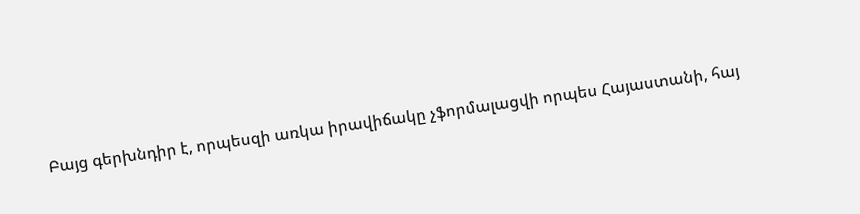Բայց գերխնդիր է, որպեսզի առկա իրավիճակը չֆորմալացվի որպես Հայաստանի, հայ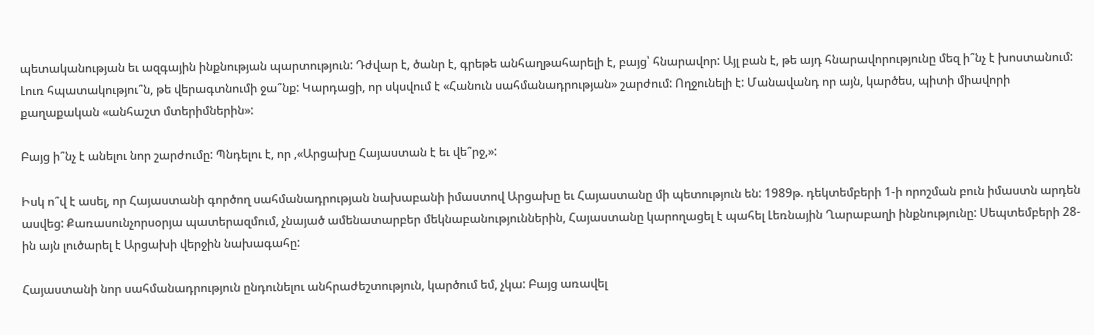պետականության եւ ազգային ինքնության պարտություն: Դժվար է, ծանր է, գրեթե անհաղթահարելի է, բայց՝ հնարավոր: Այլ բան է, թե այդ հնարավորությունը մեզ ի՞նչ է խոստանում: Լուռ հպատակությու՞ն, թե վերագտնումի ջա՞նք: Կարդացի, որ սկսվում է «Հանուն սահմանադրության» շարժում: Ողջունելի է: Մանավանդ որ այն, կարծես, պիտի միավորի քաղաքական «անհաշտ մտերիմներին»:

Բայց ի՞նչ է անելու նոր շարժումը: Պնդելու է, որ ,«Արցախը Հայաստան է եւ վե՞րջ,»:

Իսկ ո՞վ է ասել, որ Հայաստանի գործող սահմանադրության նախաբանի իմաստով Արցախը եւ Հայաստանը մի պետություն են: 1989թ. դեկտեմբերի 1-ի որոշման բուն իմաստն արդեն ասվեց: Քառասունչորսօրյա պատերազմում, չնայած ամենատարբեր մեկնաբանություններին, Հայաստանը կարողացել է պահել Լեռնային Ղարաբաղի ինքնությունը: Սեպտեմբերի 28-ին այն լուծարել է Արցախի վերջին նախագահը:

Հայաստանի նոր սահմանադրություն ընդունելու անհրաժեշտություն, կարծում եմ, չկա: Բայց առավել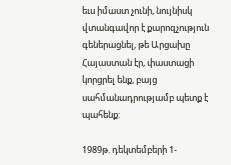եւս իմաստ չունի, նույնիսկ վտանգավոր է քարոզչություն գեներացնել, թե Արցախը Հայաստան էր, փաստացի կորցրել ենք, բայց սահմանադրությամբ պետք է պահենք:

1989թ. դեկտեմբերի 1-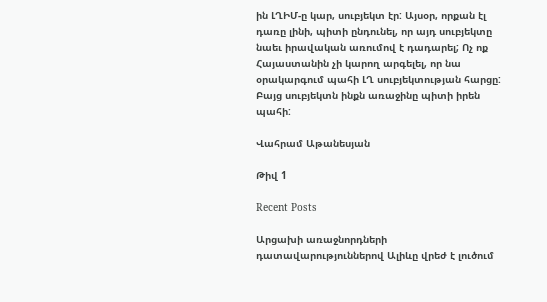ին ԼՂԻՄ-ը կար, սուբյեկտ էր: Այսօր, որքան էլ դառը լինի, պիտի ընդունել, որ այդ սուբյեկտը նաեւ իրավական առումով է դադարել; Ոչ ոք Հայաստանին չի կարող արգելել, որ նա օրակարգում պահի ԼՂ սուբյեկտության հարցը: Բայց սուբյեկտն ինքն առաջինը պիտի իրեն պահի:

Վահրամ Աթանեսյան

Թիվ 1

Recent Posts

Արցախի առաջնորդների դատավարություններով Ալիևը վրեժ է լուծում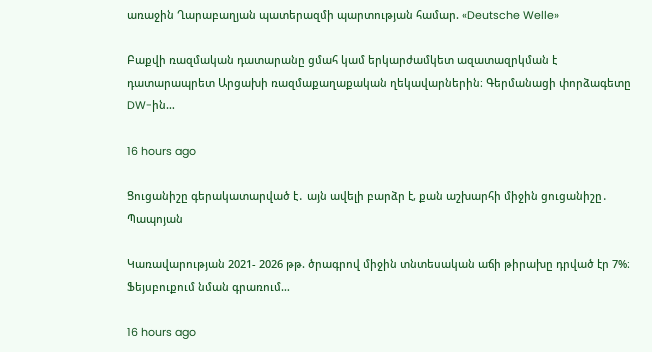առաջին Ղարաբաղյան պատերազմի պարտության համար. «Deutsche Welle»

Բաքվի ռազմական դատարանը ցմահ կամ երկարժամկետ ազատազրկման է դատարապրետ Արցախի ռազմաքաղաքական ղեկավարներին։ Գերմանացի փորձագետը DW-ին…

16 hours ago

Ցուցանիշը գերակատարված է․ այն ավելի բարձր է, քան աշխարհի միջին ցուցանիշը․ Պապոյան

Կառավարության 2021- 2026 թթ. ծրագրով միջին տնտեսական աճի թիրախը դրված էր 7%։ Ֆեյսբուքում նման գրառում…

16 hours ago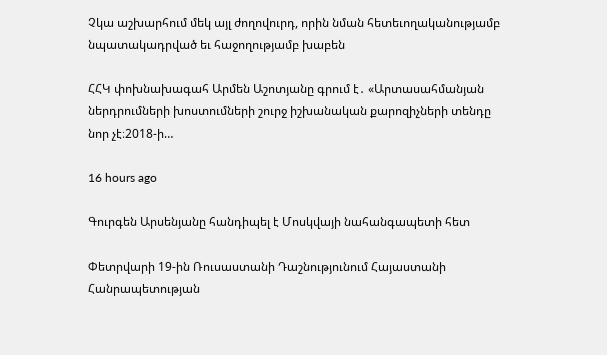Չկա աշխարհում մեկ այլ ժողովուրդ, որին նման հետեւողականությամբ նպատակադրված եւ հաջողությամբ խաբեն

ՀՀԿ փոխնախագահ Արմեն Աշոտյանը գրում է․ «Արտասահմանյան ներդրումների խոստումների շուրջ իշխանական քարոզիչների տենդը նոր չէ։2018-ի…

16 hours ago

Գուրգեն Արսենյանը հանդիպել է Մոսկվայի նահանգապետի հետ

Փետրվարի 19-ին Ռուսաստանի Դաշնությունում Հայաստանի Հանրապետության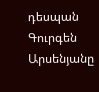դեսպան Գուրգեն Արսենյանը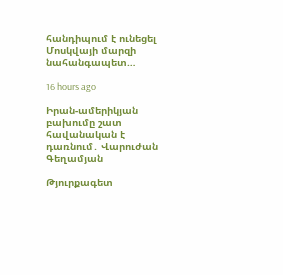հանդիպում է ունեցել Մոսկվայի մարզի նահանգապետ…

16 hours ago

Իրան-ամերիկյան բախումը շատ հավանական է դառնում․ Վարուժան Գեղամյան

Թյուրքագետ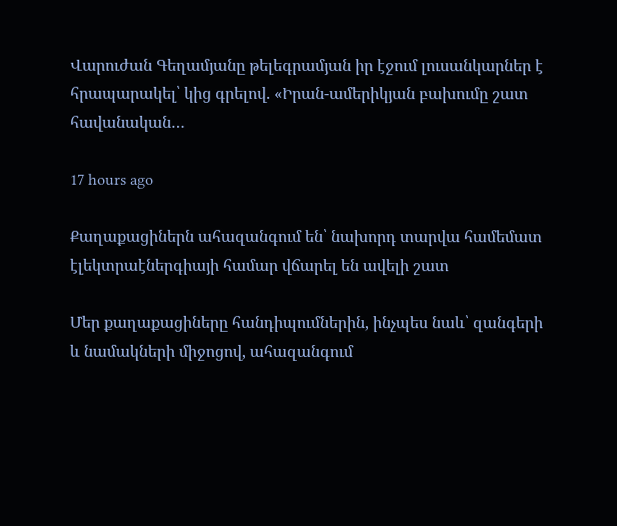Վարուժան Գեղամյանը թելեգրամյան իր էջում լուսանկարներ է հրապարակել՝ կից գրելով. «Իրան-ամերիկյան բախումը շատ հավանական…

17 hours ago

Քաղաքացիներն ահազանգում են՝ նախորդ տարվա համեմատ էլեկտրաէներգիայի համար վճարել են ավելի շատ

Մեր քաղաքացիները հանդիպումներին, ինչպես նաև՝ զանգերի և նամակների միջոցով, ահազանգում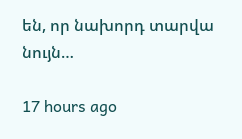են, որ նախորդ տարվա նույն…

17 hours ago